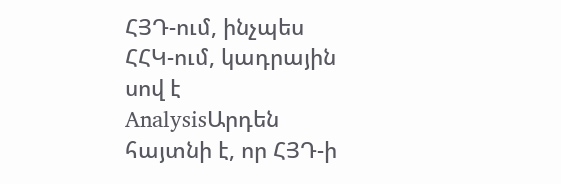ՀՅԴ-ում, ինչպես ՀՀԿ-ում, կադրային սով է
AnalysisԱրդեն հայտնի է, որ ՀՅԴ-ի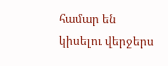համար են կիսելու վերջերս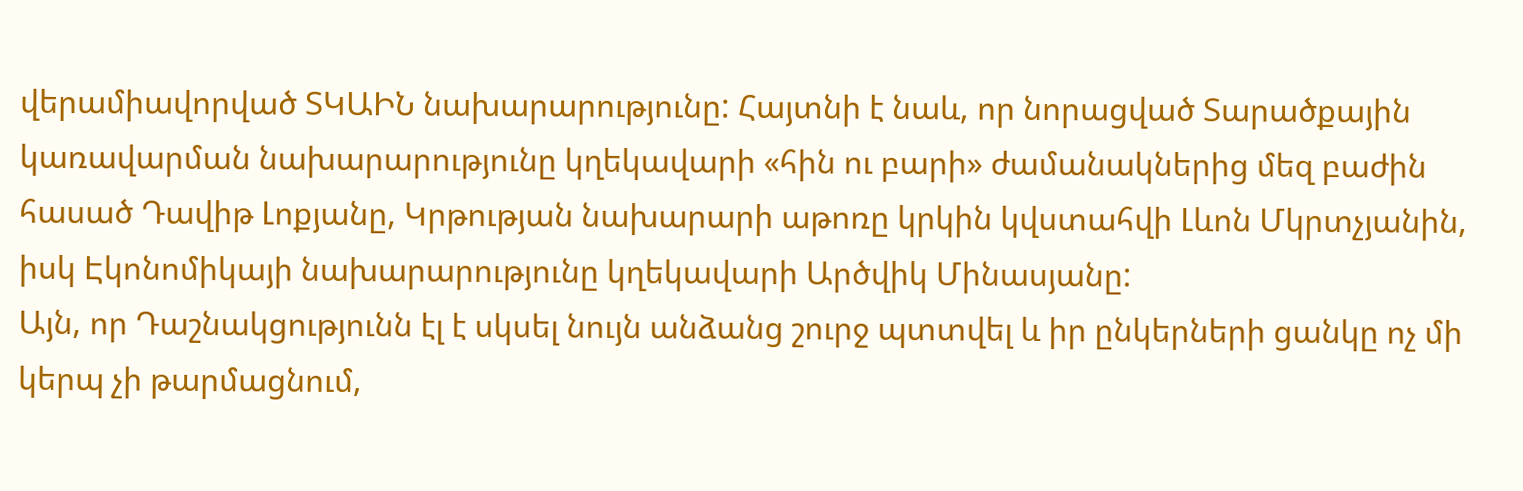վերամիավորված ՏԿԱԻՆ նախարարությունը: Հայտնի է նաև, որ նորացված Տարածքային կառավարման նախարարությունը կղեկավարի «հին ու բարի» ժամանակներից մեզ բաժին հասած Դավիթ Լոքյանը, Կրթության նախարարի աթոռը կրկին կվստահվի Լևոն Մկրտչյանին, իսկ Էկոնոմիկայի նախարարությունը կղեկավարի Արծվիկ Մինասյանը:
Այն, որ Դաշնակցությունն էլ է սկսել նույն անձանց շուրջ պտտվել և իր ընկերների ցանկը ոչ մի կերպ չի թարմացնում,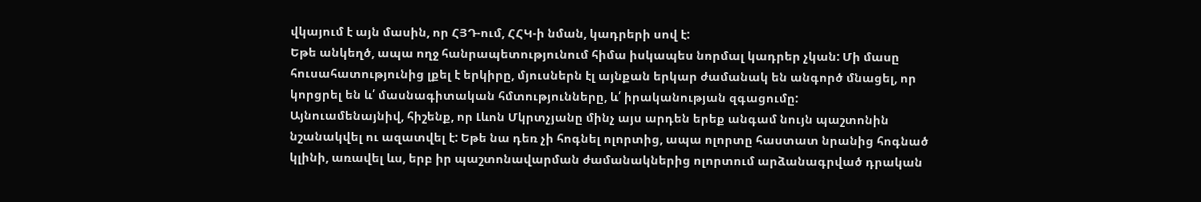վկայում է այն մասին, որ ՀՅԴ-ում, ՀՀԿ-ի նման, կադրերի սով է:
Եթե անկեղծ, ապա ողջ հանրապետությունում հիմա իսկապես նորմալ կադրեր չկան: Մի մասը հուսահատությունից լքել է երկիրը, մյուսներն էլ այնքան երկար ժամանակ են անգործ մնացել, որ կորցրել են և՛ մասնագիտական հմտությունները, և՛ իրականության զգացումը:
Այնուամենայնիվ, հիշենք, որ Լևոն Մկրտչյանը մինչ այս արդեն երեք անգամ նույն պաշտոնին նշանակվել ու ազատվել է: Եթե նա դեռ չի հոգնել ոլորտից, ապա ոլորտը հաստատ նրանից հոգնած կլինի, առավել ևս, երբ իր պաշտոնավարման ժամանակներից ոլորտում արձանագրված դրական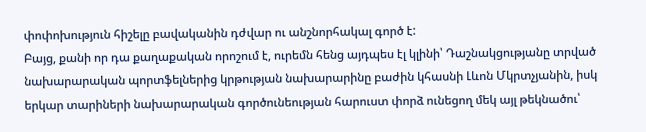փոփոխություն հիշելը բավականին դժվար ու անշնորհակալ գործ է:
Բայց, քանի որ դա քաղաքական որոշում է, ուրեմն հենց այդպես էլ կլինի՝ Դաշնակցությանը տրված նախարարական պորտֆելներից կրթության նախարարինը բաժին կհասնի Լևոն Մկրտչյանին, իսկ երկար տարիների նախարարական գործունեության հարուստ փորձ ունեցող մեկ այլ թեկնածու՝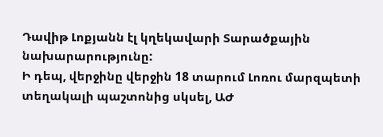Դավիթ Լոքյանն էլ կղեկավարի Տարածքային նախարարությունը:
Ի դեպ, վերջինը վերջին 18 տարում Լոռու մարզպետի տեղակալի պաշտոնից սկսել, ԱԺ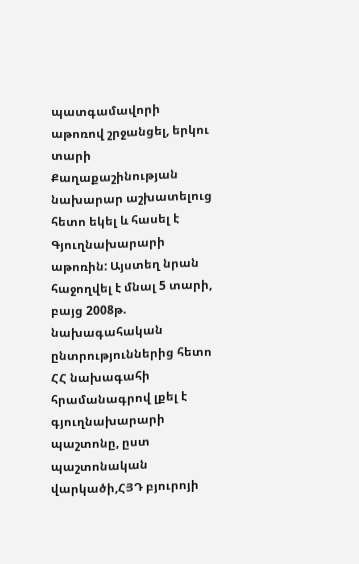պատգամավորի աթոռով շրջանցել, երկու տարի Քաղաքաշինության նախարար աշխատելուց հետո եկել և հասել է Գյուղնախարարի աթոռին: Այստեղ նրան հաջողվել է մնալ 5 տարի, բայց 2008թ. նախագահական ընտրություններից հետո ՀՀ նախագահի հրամանագրով լքել է գյուղնախարարի պաշտոնը, ըստ պաշտոնական վարկածի,ՀՅԴ բյուրոյի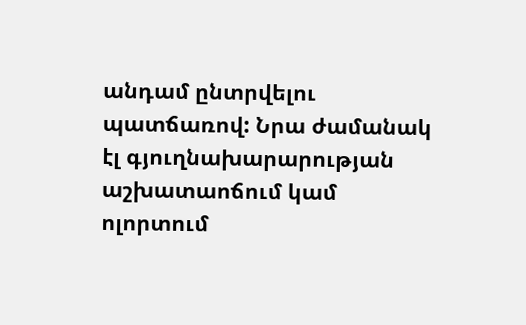անդամ ընտրվելու պատճառով: Նրա ժամանակ էլ գյուղնախարարության աշխատաոճում կամ ոլորտում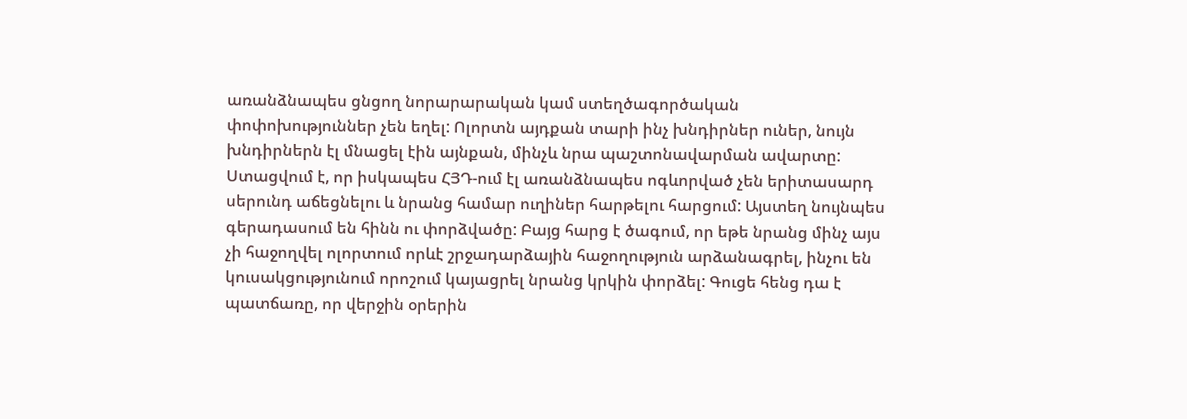առանձնապես ցնցող նորարարական կամ ստեղծագործական փոփոխություններ չեն եղել: Ոլորտն այդքան տարի ինչ խնդիրներ ուներ, նույն խնդիրներն էլ մնացել էին այնքան, մինչև նրա պաշտոնավարման ավարտը:
Ստացվում է, որ իսկապես ՀՅԴ-ում էլ առանձնապես ոգևորված չեն երիտասարդ սերունդ աճեցնելու և նրանց համար ուղիներ հարթելու հարցում: Այստեղ նույնպես գերադասում են հինն ու փորձվածը: Բայց հարց է ծագում, որ եթե նրանց մինչ այս չի հաջողվել ոլորտում որևէ շրջադարձային հաջողություն արձանագրել, ինչու են կուսակցությունում որոշում կայացրել նրանց կրկին փորձել: Գուցե հենց դա է պատճառը, որ վերջին օրերին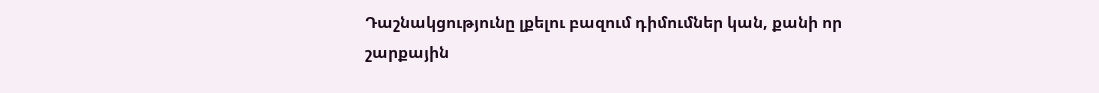Դաշնակցությունը լքելու բազում դիմումներ կան, քանի որ շարքային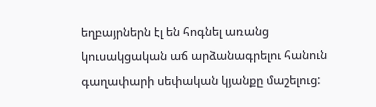եղբայրներն էլ են հոգնել առանց կուսակցական աճ արձանագրելու հանուն գաղափարի սեփական կյանքը մաշելուց: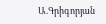Ա.Գրիգորյան